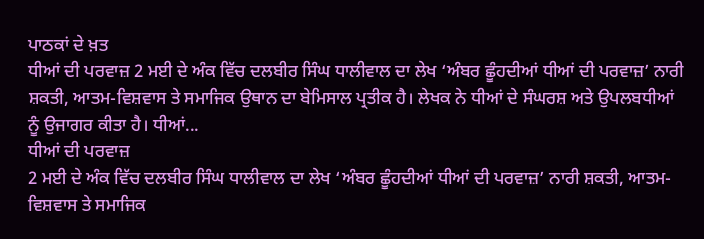ਪਾਠਕਾਂ ਦੇ ਖ਼ਤ
ਧੀਆਂ ਦੀ ਪਰਵਾਜ਼ 2 ਮਈ ਦੇ ਅੰਕ ਵਿੱਚ ਦਲਬੀਰ ਸਿੰਘ ਧਾਲੀਵਾਲ ਦਾ ਲੇਖ ‘ਅੰਬਰ ਛੂੰਹਦੀਆਂ ਧੀਆਂ ਦੀ ਪਰਵਾਜ਼’ ਨਾਰੀ ਸ਼ਕਤੀ, ਆਤਮ-ਵਿਸ਼ਵਾਸ ਤੇ ਸਮਾਜਿਕ ਉਥਾਨ ਦਾ ਬੇਮਿਸਾਲ ਪ੍ਰਤੀਕ ਹੈ। ਲੇਖਕ ਨੇ ਧੀਆਂ ਦੇ ਸੰਘਰਸ਼ ਅਤੇ ਉਪਲਬਧੀਆਂ ਨੂੰ ਉਜਾਗਰ ਕੀਤਾ ਹੈ। ਧੀਆਂ...
ਧੀਆਂ ਦੀ ਪਰਵਾਜ਼
2 ਮਈ ਦੇ ਅੰਕ ਵਿੱਚ ਦਲਬੀਰ ਸਿੰਘ ਧਾਲੀਵਾਲ ਦਾ ਲੇਖ ‘ਅੰਬਰ ਛੂੰਹਦੀਆਂ ਧੀਆਂ ਦੀ ਪਰਵਾਜ਼’ ਨਾਰੀ ਸ਼ਕਤੀ, ਆਤਮ-ਵਿਸ਼ਵਾਸ ਤੇ ਸਮਾਜਿਕ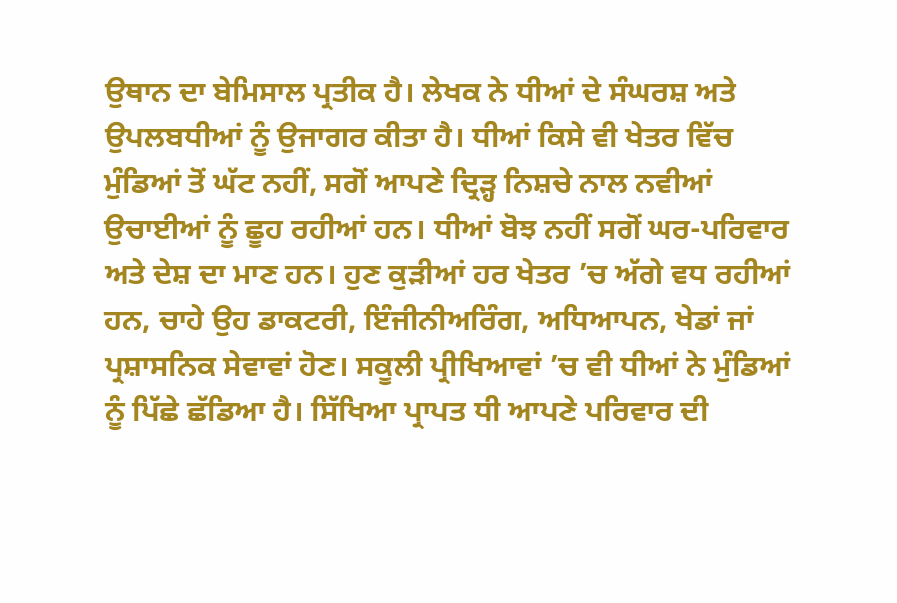ਉਥਾਨ ਦਾ ਬੇਮਿਸਾਲ ਪ੍ਰਤੀਕ ਹੈ। ਲੇਖਕ ਨੇ ਧੀਆਂ ਦੇ ਸੰਘਰਸ਼ ਅਤੇ ਉਪਲਬਧੀਆਂ ਨੂੰ ਉਜਾਗਰ ਕੀਤਾ ਹੈ। ਧੀਆਂ ਕਿਸੇ ਵੀ ਖੇਤਰ ਵਿੱਚ ਮੁੰਡਿਆਂ ਤੋਂ ਘੱਟ ਨਹੀਂ, ਸਗੋਂ ਆਪਣੇ ਦ੍ਰਿੜ੍ਹ ਨਿਸ਼ਚੇ ਨਾਲ ਨਵੀਆਂ ਉਚਾਈਆਂ ਨੂੰ ਛੂਹ ਰਹੀਆਂ ਹਨ। ਧੀਆਂ ਬੋਝ ਨਹੀਂ ਸਗੋਂ ਘਰ-ਪਰਿਵਾਰ ਅਤੇ ਦੇਸ਼ ਦਾ ਮਾਣ ਹਨ। ਹੁਣ ਕੁੜੀਆਂ ਹਰ ਖੇਤਰ ’ਚ ਅੱਗੇ ਵਧ ਰਹੀਆਂ ਹਨ, ਚਾਹੇ ਉਹ ਡਾਕਟਰੀ, ਇੰਜੀਨੀਅਰਿੰਗ, ਅਧਿਆਪਨ, ਖੇਡਾਂ ਜਾਂ ਪ੍ਰਸ਼ਾਸਨਿਕ ਸੇਵਾਵਾਂ ਹੋਣ। ਸਕੂਲੀ ਪ੍ਰੀਖਿਆਵਾਂ ’ਚ ਵੀ ਧੀਆਂ ਨੇ ਮੁੰਡਿਆਂ ਨੂੰ ਪਿੱਛੇ ਛੱਡਿਆ ਹੈ। ਸਿੱਖਿਆ ਪ੍ਰਾਪਤ ਧੀ ਆਪਣੇ ਪਰਿਵਾਰ ਦੀ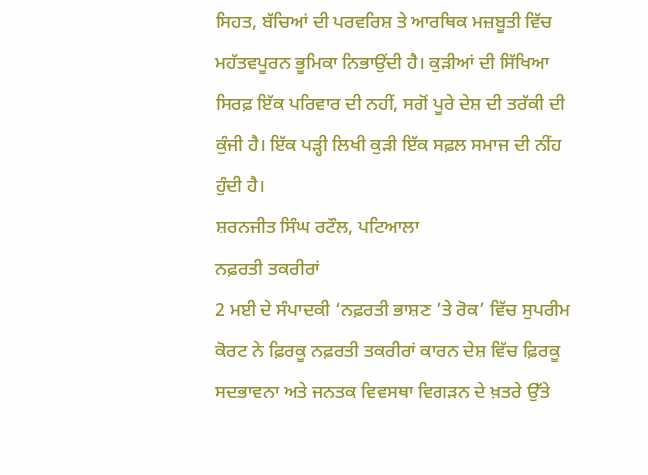ਸਿਹਤ, ਬੱਚਿਆਂ ਦੀ ਪਰਵਰਿਸ਼ ਤੇ ਆਰਥਿਕ ਮਜ਼ਬੂਤੀ ਵਿੱਚ ਮਹੱਤਵਪੂਰਨ ਭੂਮਿਕਾ ਨਿਭਾਉਂਦੀ ਹੈ। ਕੁੜੀਆਂ ਦੀ ਸਿੱਖਿਆ ਸਿਰਫ਼ ਇੱਕ ਪਰਿਵਾਰ ਦੀ ਨਹੀਂ, ਸਗੋਂ ਪੂਰੇ ਦੇਸ਼ ਦੀ ਤਰੱਕੀ ਦੀ ਕੁੰਜੀ ਹੈ। ਇੱਕ ਪੜ੍ਹੀ ਲਿਖੀ ਕੁੜੀ ਇੱਕ ਸਫ਼ਲ ਸਮਾਜ ਦੀ ਨੀਂਹ ਹੁੰਦੀ ਹੈ।
ਸ਼ਰਨਜੀਤ ਸਿੰਘ ਰਟੌਲ, ਪਟਿਆਲਾ
ਨਫ਼ਰਤੀ ਤਕਰੀਰਾਂ
2 ਮਈ ਦੇ ਸੰਪਾਦਕੀ ‘ਨਫ਼ਰਤੀ ਭਾਸ਼ਣ ’ਤੇ ਰੋਕ’ ਵਿੱਚ ਸੁਪਰੀਮ ਕੋਰਟ ਨੇ ਫ਼ਿਰਕੂ ਨਫ਼ਰਤੀ ਤਕਰੀਰਾਂ ਕਾਰਨ ਦੇਸ਼ ਵਿੱਚ ਫ਼ਿਰਕੂ ਸਦਭਾਵਨਾ ਅਤੇ ਜਨਤਕ ਵਿਵਸਥਾ ਵਿਗੜਨ ਦੇ ਖ਼ਤਰੇ ਉੱਤੇ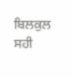ਬਿਲਕੁਲ ਸਹੀ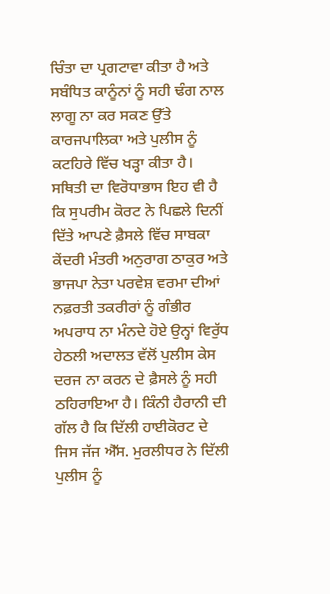ਚਿੰਤਾ ਦਾ ਪ੍ਰਗਟਾਵਾ ਕੀਤਾ ਹੈ ਅਤੇ ਸਬੰਧਿਤ ਕਾਨੂੰਨਾਂ ਨੂੰ ਸਹੀ ਢੰਗ ਨਾਲ ਲਾਗੂ ਨਾ ਕਰ ਸਕਣ ਉੱਤੇ ਕਾਰਜਪਾਲਿਕਾ ਅਤੇ ਪੁਲੀਸ ਨੂੰ ਕਟਹਿਰੇ ਵਿੱਚ ਖੜ੍ਹਾ ਕੀਤਾ ਹੈ। ਸਥਿਤੀ ਦਾ ਵਿਰੋਧਾਭਾਸ ਇਹ ਵੀ ਹੈ ਕਿ ਸੁਪਰੀਮ ਕੋਰਟ ਨੇ ਪਿਛਲੇ ਦਿਨੀਂ ਦਿੱਤੇ ਆਪਣੇ ਫ਼ੈਸਲੇ ਵਿੱਚ ਸਾਬਕਾ ਕੇਂਦਰੀ ਮੰਤਰੀ ਅਨੁਰਾਗ ਠਾਕੁਰ ਅਤੇ ਭਾਜਪਾ ਨੇਤਾ ਪਰਵੇਸ਼ ਵਰਮਾ ਦੀਆਂ ਨਫ਼ਰਤੀ ਤਕਰੀਰਾਂ ਨੂੰ ਗੰਭੀਰ ਅਪਰਾਧ ਨਾ ਮੰਨਦੇ ਹੋਏ ਉਨ੍ਹਾਂ ਵਿਰੁੱਧ ਹੇਠਲੀ ਅਦਾਲਤ ਵੱਲੋਂ ਪੁਲੀਸ ਕੇਸ ਦਰਜ ਨਾ ਕਰਨ ਦੇ ਫ਼ੈਸਲੇ ਨੂੰ ਸਹੀ ਠਹਿਰਾਇਆ ਹੈ। ਕਿੰਨੀ ਹੈਰਾਨੀ ਦੀ ਗੱਲ ਹੈ ਕਿ ਦਿੱਲੀ ਹਾਈਕੋਰਟ ਦੇ ਜਿਸ ਜੱਜ ਐੱਸ. ਮੁਰਲੀਧਰ ਨੇ ਦਿੱਲੀ ਪੁਲੀਸ ਨੂੰ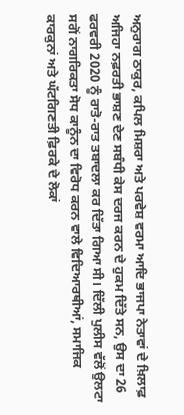ਅਨੁਰਾਗ ਠਾਕੁਰ, ਕਪਿਲ ਮਿਸ਼ਰਾ ਅਤੇ ਪਰਵੇਸ਼ ਵਰਮਾ ਆਦਿ ਭਾਜਪਾ ਨੇਤਾਵਾਂ ਦੇ ਖ਼ਿਲਾਫ਼ ਅਜਿਹਾ ਨਫ਼ਰਤੀ ਭਾਸ਼ਣ ਦੇਣ ਸਬੰਧੀ ਕੇਸ ਦਰਜ ਕਰਨ ਦੇ ਹੁਕਮ ਦਿੱਤੇ ਸਨ, ਉਸ ਦਾ 26 ਫਰਵਰੀ 2020 ਨੂੰ ਰਾਤੋ-ਰਾਤ ਤਬਾਦਲਾ ਕਰ ਦਿੱਤਾ ਗਿਆ ਸੀ। ਦਿੱਲੀ ਪੁਲੀਸ ਵੱਲੋਂ ਉਲਟਾ ਸਗੋਂ ਨਾਗਰਿਕਤਾ ਸੋਧ ਕਾਨੂੰਨ ਦਾ ਵਿਰੋਧ ਕਰਨ ਵਾਲੇ ਵਿਦਿਆਰਥੀਆਂ, ਸਮਾਜਿਕ ਕਾਰਕੁਨਾਂ ਅਤੇ ਘੱਟਗਿਣਤੀ ਫ਼ਿਰਕੇ ਦੇ ਲੋਕਾਂ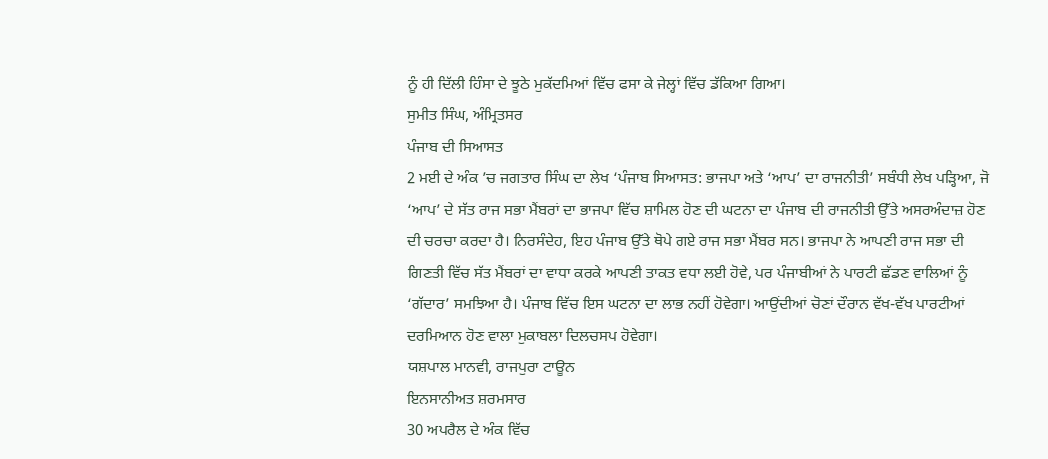ਨੂੰ ਹੀ ਦਿੱਲੀ ਹਿੰਸਾ ਦੇ ਝੂਠੇ ਮੁਕੱਦਮਿਆਂ ਵਿੱਚ ਫਸਾ ਕੇ ਜੇਲ੍ਹਾਂ ਵਿੱਚ ਡੱਕਿਆ ਗਿਆ।
ਸੁਮੀਤ ਸਿੰਘ, ਅੰਮ੍ਰਿਤਸਰ
ਪੰਜਾਬ ਦੀ ਸਿਆਸਤ
2 ਮਈ ਦੇ ਅੰਕ ’ਚ ਜਗਤਾਰ ਸਿੰਘ ਦਾ ਲੇਖ ‘ਪੰਜਾਬ ਸਿਆਸਤ: ਭਾਜਪਾ ਅਤੇ ‘ਆਪ’ ਦਾ ਰਾਜਨੀਤੀ’ ਸਬੰਧੀ ਲੇਖ ਪੜ੍ਹਿਆ, ਜੋ ‘ਆਪ’ ਦੇ ਸੱਤ ਰਾਜ ਸਭਾ ਮੈਂਬਰਾਂ ਦਾ ਭਾਜਪਾ ਵਿੱਚ ਸ਼ਾਮਿਲ ਹੋਣ ਦੀ ਘਟਨਾ ਦਾ ਪੰਜਾਬ ਦੀ ਰਾਜਨੀਤੀ ਉੱਤੇ ਅਸਰਅੰਦਾਜ਼ ਹੋਣ ਦੀ ਚਰਚਾ ਕਰਦਾ ਹੈ। ਨਿਰਸੰਦੇਹ, ਇਹ ਪੰਜਾਬ ਉੱਤੇ ਥੋਪੇ ਗਏ ਰਾਜ ਸਭਾ ਮੈਂਬਰ ਸਨ। ਭਾਜਪਾ ਨੇ ਆਪਣੀ ਰਾਜ ਸਭਾ ਦੀ ਗਿਣਤੀ ਵਿੱਚ ਸੱਤ ਮੈਂਬਰਾਂ ਦਾ ਵਾਧਾ ਕਰਕੇ ਆਪਣੀ ਤਾਕਤ ਵਧਾ ਲਈ ਹੋਵੇ, ਪਰ ਪੰਜਾਬੀਆਂ ਨੇ ਪਾਰਟੀ ਛੱਡਣ ਵਾਲਿਆਂ ਨੂੰ ‘ਗੱਦਾਰ’ ਸਮਝਿਆ ਹੈ। ਪੰਜਾਬ ਵਿੱਚ ਇਸ ਘਟਨਾ ਦਾ ਲਾਭ ਨਹੀਂ ਹੋਵੇਗਾ। ਆਉਂਦੀਆਂ ਚੋਣਾਂ ਦੌਰਾਨ ਵੱਖ-ਵੱਖ ਪਾਰਟੀਆਂ ਦਰਮਿਆਨ ਹੋਣ ਵਾਲਾ ਮੁਕਾਬਲਾ ਦਿਲਚਸਪ ਹੋਵੇਗਾ।
ਯਸ਼ਪਾਲ ਮਾਨਵੀ, ਰਾਜਪੁਰਾ ਟਾਊਨ
ਇਨਸਾਨੀਅਤ ਸ਼ਰਮਸਾਰ
30 ਅਪਰੈਲ ਦੇ ਅੰਕ ਵਿੱਚ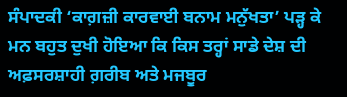ਸੰਪਾਦਕੀ ‘ਕਾਗ਼ਜ਼ੀ ਕਾਰਵਾਈ ਬਨਾਮ ਮਨੁੱਖਤਾ’ ਪੜ੍ਹ ਕੇ ਮਨ ਬਹੁਤ ਦੁਖੀ ਹੋਇਆ ਕਿ ਕਿਸ ਤਰ੍ਹਾਂ ਸਾਡੇ ਦੇਸ਼ ਦੀ ਅਫ਼ਸਰਸ਼ਾਹੀ ਗ਼ਰੀਬ ਅਤੇ ਮਜਬੂਰ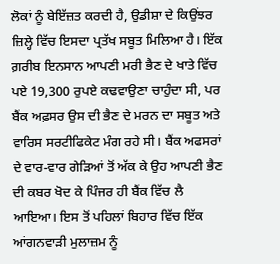ਲੋਕਾਂ ਨੂੰ ਬੇਇੱਜ਼ਤ ਕਰਦੀ ਹੈ, ਉਡੀਸ਼ਾ ਦੇ ਕਿਉਂਝਰ ਜ਼ਿਲ੍ਹੇ ਵਿੱਚ ਇਸਦਾ ਪ੍ਰਤੱਖ ਸਬੂਤ ਮਿਲਿਆ ਹੈ। ਇੱਕ ਗ਼ਰੀਬ ਇਨਸਾਨ ਆਪਣੀ ਮਰੀ ਭੈਣ ਦੇ ਖਾਤੇ ਵਿੱਚ ਪਏ 19,300 ਰੁਪਏ ਕਢਵਾਉਣਾ ਚਾਹੁੰਦਾ ਸੀ, ਪਰ ਬੈਂਕ ਅਫ਼ਸਰ ਉਸ ਦੀ ਭੈਣ ਦੇ ਮਰਨ ਦਾ ਸਬੂਤ ਅਤੇ ਵਾਰਿਸ ਸਰਟੀਫਿਕੇਟ ਮੰਗ ਰਹੇ ਸੀ। ਬੈਂਕ ਅਫਸਰਾਂ ਦੇ ਵਾਰ-ਵਾਰ ਗੇੜਿਆਂ ਤੋਂ ਅੱਕ ਕੇ ਉਹ ਆਪਣੀ ਭੈਣ ਦੀ ਕਬਰ ਖੋਦ ਕੇ ਪਿੰਜਰ ਹੀ ਬੈਂਕ ਵਿੱਚ ਲੈ ਆਇਆ। ਇਸ ਤੋਂ ਪਹਿਲਾਂ ਬਿਹਾਰ ਵਿੱਚ ਇੱਕ ਆਂਗਨਵਾੜੀ ਮੁਲਾਜ਼ਮ ਨੂੰ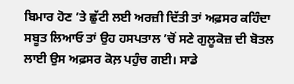ਬਿਮਾਰ ਹੋਣ ’ਤੇ ਛੁੱਟੀ ਲਈ ਅਰਜ਼ੀ ਦਿੱਤੀ ਤਾਂ ਅਫ਼ਸਰ ਕਹਿੰਦਾ ਸਬੂਤ ਲਿਆਓ ਤਾਂ ਉਹ ਹਸਪਤਾਲ ’ਚੋਂ ਸਣੇ ਗੁਲੂਕੋਜ਼ ਦੀ ਬੋਤਲ ਲਾਈ ਉਸ ਅਫ਼ਸਰ ਕੋਲ਼ ਪਹੁੰਚ ਗਈ। ਸਾਡੇ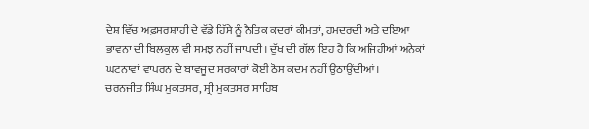ਦੇਸ਼ ਵਿੱਚ ਅਫ਼ਸਰਸ਼ਾਹੀ ਦੇ ਵੱਡੇ ਹਿੱਸੇ ਨੂੰ ਨੈਤਿਕ ਕਦਰਾਂ ਕੀਮਤਾਂ, ਹਮਦਰਦੀ ਅਤੇ ਦਇਆ ਭਾਵਨਾ ਦੀ ਬਿਲਕੁਲ ਵੀ ਸਮਝ ਨਹੀਂ ਜਾਪਦੀ। ਦੁੱਖ ਦੀ ਗੱਲ ਇਹ ਹੈ ਕਿ ਅਜਿਹੀਆਂ ਅਨੇਕਾਂ ਘਟਨਾਵਾਂ ਵਾਪਰਨ ਦੇ ਬਾਵਜੂਦ ਸਰਕਾਰਾਂ ਕੋਈ ਠੋਸ ਕਦਮ ਨਹੀਂ ਉਠਾਉਂਦੀਆਂ।
ਚਰਨਜੀਤ ਸਿੰਘ ਮੁਕਤਸਰ, ਸ੍ਰੀ ਮੁਕਤਸਰ ਸਾਹਿਬ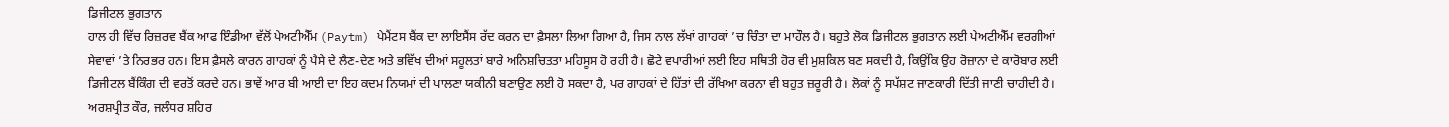ਡਿਜੀਟਲ ਭੁਗਤਾਨ
ਹਾਲ ਹੀ ਵਿੱਚ ਰਿਜ਼ਰਵ ਬੈਂਕ ਆਫ ਇੰਡੀਆ ਵੱਲੋਂ ਪੇਅਟੀਐੱਮ (Paytm) ਪੇਮੈਂਟਸ ਬੈਂਕ ਦਾ ਲਾਇਸੈਂਸ ਰੱਦ ਕਰਨ ਦਾ ਫ਼ੈਸਲਾ ਲਿਆ ਗਿਆ ਹੈ, ਜਿਸ ਨਾਲ ਲੱਖਾਂ ਗਾਹਕਾਂ ’ਚ ਚਿੰਤਾ ਦਾ ਮਾਹੌਲ ਹੈ। ਬਹੁਤੇ ਲੋਕ ਡਿਜੀਟਲ ਭੁਗਤਾਨ ਲਈ ਪੇਅਟੀਐੱਮ ਵਰਗੀਆਂ ਸੇਵਾਵਾਂ ’ਤੇ ਨਿਰਭਰ ਹਨ। ਇਸ ਫ਼ੈਸਲੇ ਕਾਰਨ ਗਾਹਕਾਂ ਨੂੰ ਪੈਸੇ ਦੇ ਲੈਣ-ਦੇਣ ਅਤੇ ਭਵਿੱਖ ਦੀਆਂ ਸਹੂਲਤਾਂ ਬਾਰੇ ਅਨਿਸ਼ਚਿਤਤਾ ਮਹਿਸੂਸ ਹੋ ਰਹੀ ਹੈ। ਛੋਟੇ ਵਪਾਰੀਆਂ ਲਈ ਇਹ ਸਥਿਤੀ ਹੋਰ ਵੀ ਮੁਸ਼ਕਿਲ ਬਣ ਸਕਦੀ ਹੈ, ਕਿਉਂਕਿ ਉਹ ਰੋਜ਼ਾਨਾ ਦੇ ਕਾਰੋਬਾਰ ਲਈ ਡਿਜੀਟਲ ਬੈਂਕਿੰਗ ਦੀ ਵਰਤੋਂ ਕਰਦੇ ਹਨ। ਭਾਵੇਂ ਆਰ ਬੀ ਆਈ ਦਾ ਇਹ ਕਦਮ ਨਿਯਮਾਂ ਦੀ ਪਾਲਣਾ ਯਕੀਨੀ ਬਣਾਉਣ ਲਈ ਹੋ ਸਕਦਾ ਹੈ, ਪਰ ਗਾਹਕਾਂ ਦੇ ਹਿੱਤਾਂ ਦੀ ਰੱਖਿਆ ਕਰਨਾ ਵੀ ਬਹੁਤ ਜ਼ਰੂਰੀ ਹੈ। ਲੋਕਾਂ ਨੂੰ ਸਪੱਸ਼ਟ ਜਾਣਕਾਰੀ ਦਿੱਤੀ ਜਾਣੀ ਚਾਹੀਦੀ ਹੈ।
ਅਰਸ਼ਪ੍ਰੀਤ ਕੌਰ, ਜਲੰਧਰ ਸ਼ਹਿਰ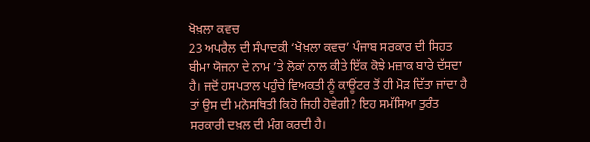ਖੋਖ਼ਲਾ ਕਵਚ
23 ਅਪਰੈਲ ਦੀ ਸੰਪਾਦਕੀ ‘ਖੋਖ਼ਲਾ ਕਵਚ’ ਪੰਜਾਬ ਸਰਕਾਰ ਦੀ ਸਿਹਤ ਬੀਮਾ ਯੋਜਨਾ ਦੇ ਨਾਮ ’ਤੇ ਲੋਕਾਂ ਨਾਲ ਕੀਤੇ ਇੱਕ ਕੋਝੇ ਮਜ਼ਾਕ ਬਾਰੇ ਦੱਸਦਾ ਹੈ। ਜਦੋਂ ਹਸਪਤਾਲ ਪਹੁੰਚੇ ਵਿਅਕਤੀ ਨੂੰ ਕਾਊਂਟਰ ਤੋਂ ਹੀ ਮੋੜ ਦਿੱਤਾ ਜਾਂਦਾ ਹੈ ਤਾਂ ਉਸ ਦੀ ਮਨੋਸਥਿਤੀ ਕਿਹੋ ਜਿਹੀ ਹੋਵੇਗੀ? ਇਹ ਸਮੱਸਿਆ ਤੁਰੰਤ ਸਰਕਾਰੀ ਦਖ਼ਲ ਦੀ ਮੰਗ ਕਰਦੀ ਹੈ।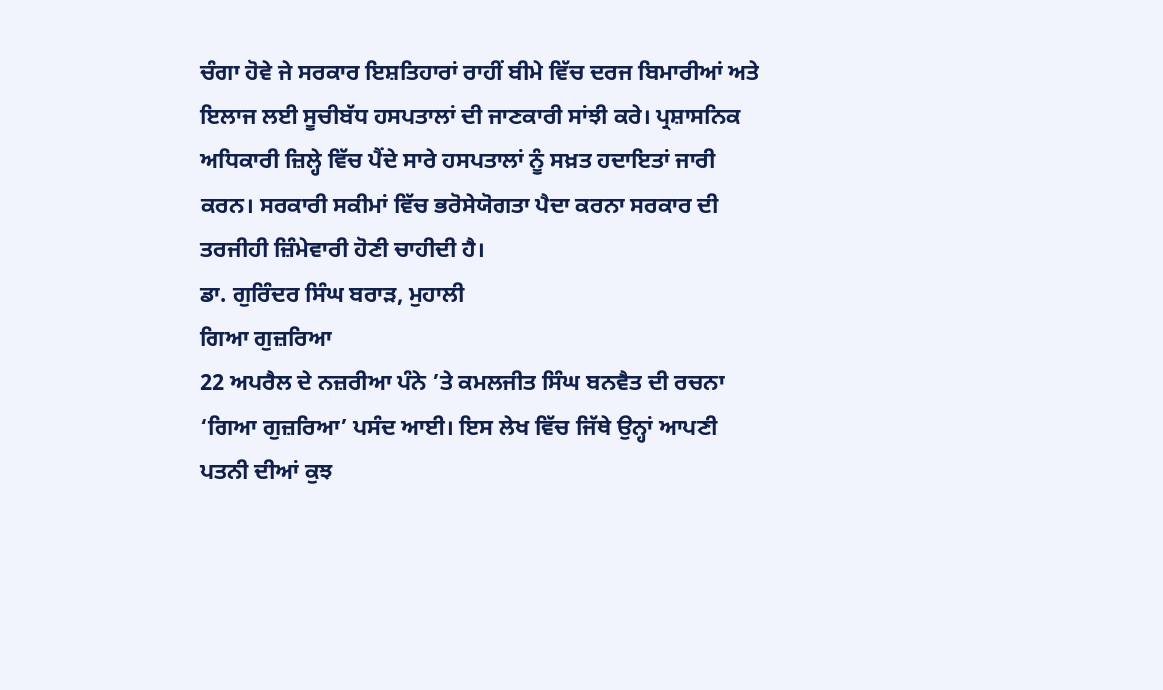ਚੰਗਾ ਹੋਵੇ ਜੇ ਸਰਕਾਰ ਇਸ਼ਤਿਹਾਰਾਂ ਰਾਹੀਂ ਬੀਮੇ ਵਿੱਚ ਦਰਜ ਬਿਮਾਰੀਆਂ ਅਤੇ ਇਲਾਜ ਲਈ ਸੂਚੀਬੱਧ ਹਸਪਤਾਲਾਂ ਦੀ ਜਾਣਕਾਰੀ ਸਾਂਝੀ ਕਰੇ। ਪ੍ਰਸ਼ਾਸਨਿਕ ਅਧਿਕਾਰੀ ਜ਼ਿਲ੍ਹੇ ਵਿੱਚ ਪੈਂਦੇ ਸਾਰੇ ਹਸਪਤਾਲਾਂ ਨੂੰ ਸਖ਼ਤ ਹਦਾਇਤਾਂ ਜਾਰੀ ਕਰਨ। ਸਰਕਾਰੀ ਸਕੀਮਾਂ ਵਿੱਚ ਭਰੋਸੇਯੋਗਤਾ ਪੈਦਾ ਕਰਨਾ ਸਰਕਾਰ ਦੀ ਤਰਜੀਹੀ ਜ਼ਿੰਮੇਵਾਰੀ ਹੋਣੀ ਚਾਹੀਦੀ ਹੈ।
ਡਾ. ਗੁਰਿੰਦਰ ਸਿੰਘ ਬਰਾੜ, ਮੁਹਾਲੀ
ਗਿਆ ਗੁਜ਼ਰਿਆ
22 ਅਪਰੈਲ ਦੇ ਨਜ਼ਰੀਆ ਪੰਨੇ ’ਤੇ ਕਮਲਜੀਤ ਸਿੰਘ ਬਨਵੈਤ ਦੀ ਰਚਨਾ ‘ਗਿਆ ਗੁਜ਼ਰਿਆ’ ਪਸੰਦ ਆਈ। ਇਸ ਲੇਖ ਵਿੱਚ ਜਿੱਥੇ ਉਨ੍ਹਾਂ ਆਪਣੀ ਪਤਨੀ ਦੀਆਂ ਕੁਝ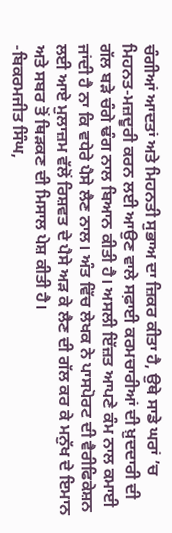ਚੰਗੀਆਂ ਆਦਤਾਂ ਅਤੇ ਮਿਹਨਤੀ ਸੁਭਾਅ ਦਾ ਜ਼ਿਕਰ ਕੀਤਾ ਹੈ, ਉਥੇ ਸਾਡੇ ਘਰਾਂ ’ਚ ਮਿਹਨਤ-ਮਜ਼ਦੂਰੀ ਕਰਨ ਲਈ ਆਉਣ ਵਾਲੇ ਸਫ਼ਾਈ ਕਰਮਚਾਰੀਆਂ ਦੀ ਖ਼ੁਦਦਾਰੀ ਦੀ ਗੱਲ ਬੜੇ ਚੰਗੇ ਢੰਗ ਨਾਲ ਬਿਆਨ ਕੀਤੀ ਹੈ। ਅਸਲੀ ਇੱਜ਼ਤ ਆਪਣੇ ਕੰਮ ਨਾਲ ਕਮਾਈ ਜਾਂਦੀ ਹੈ ਨਾ ਕਿ ਵਧੇਰੇ ਪੈਸੇ ਲੈਣ ਨਾਲ। ਅੰਤ ਵਿੱਚ ਲੇਖਕ ਨੇ ਪਾਸਪੋਰਟ ਦੀ ਵੈਰੀਫਿਕੇਸ਼ਨ ਲਈ ਆਏ ਮੁਲਾਜ਼ਮ ਵੱਲੋਂ ਰਿਸ਼ਵਤ ਦੇ ਪੈਸੇ ਅੜ ਕੇ ਲੈਣ ਦੀ ਗੱਲ ਕਰ ਕੇ ਮਨੁੱਖ ਦੇ ਇਮਾਨ ਅਤੇ ਸਬਰ ਤੋਂ ਥਿੜਕਣ ਦੀ ਮਿਸਾਲ ਪੇਸ਼ ਕੀਤੀ ਹੈ।
-ਬਿਕਰਮਜੀਤ ਸਿੰਘ,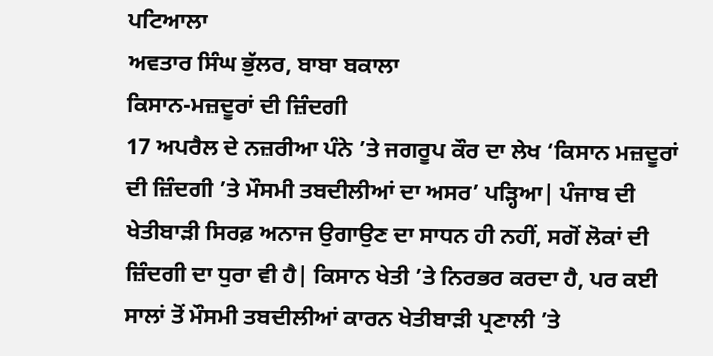ਪਟਿਆਲਾ
ਅਵਤਾਰ ਸਿੰਘ ਭੁੱਲਰ, ਬਾਬਾ ਬਕਾਲਾ
ਕਿਸਾਨ-ਮਜ਼ਦੂਰਾਂ ਦੀ ਜ਼ਿੰਦਗੀ
17 ਅਪਰੈਲ ਦੇ ਨਜ਼ਰੀਆ ਪੰਨੇ ’ਤੇ ਜਗਰੂਪ ਕੌਰ ਦਾ ਲੇਖ ‘ਕਿਸਾਨ ਮਜ਼ਦੂਰਾਂ ਦੀ ਜ਼ਿੰਦਗੀ ’ਤੇ ਮੌਸਮੀ ਤਬਦੀਲੀਆਂ ਦਾ ਅਸਰ’ ਪੜ੍ਹਿਆ| ਪੰਜਾਬ ਦੀ ਖੇਤੀਬਾੜੀ ਸਿਰਫ਼ ਅਨਾਜ ਉਗਾਉਣ ਦਾ ਸਾਧਨ ਹੀ ਨਹੀਂ, ਸਗੋਂ ਲੋਕਾਂ ਦੀ ਜ਼ਿੰਦਗੀ ਦਾ ਧੁਰਾ ਵੀ ਹੈ| ਕਿਸਾਨ ਖੇਤੀ ’ਤੇ ਨਿਰਭਰ ਕਰਦਾ ਹੈ, ਪਰ ਕਈ ਸਾਲਾਂ ਤੋਂ ਮੌਸਮੀ ਤਬਦੀਲੀਆਂ ਕਾਰਨ ਖੇਤੀਬਾੜੀ ਪ੍ਰਣਾਲੀ ’ਤੇ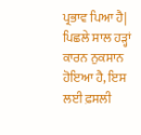ਪ੍ਰਭਾਵ ਪਿਆ ਹੈ| ਪਿਛਲੇ ਸਾਲ ਹੜ੍ਹਾਂ ਕਾਰਨ ਨੁਕਸਾਨ ਹੋਇਆ ਹੈ, ਇਸ ਲਈ ਫ਼ਸਲੀ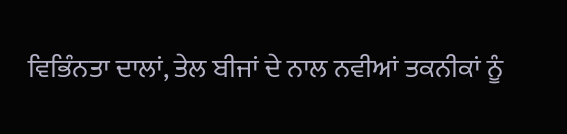ਵਿਭਿੰਨਤਾ ਦਾਲਾਂ, ਤੇਲ ਬੀਜਾਂ ਦੇ ਨਾਲ ਨਵੀਆਂ ਤਕਨੀਕਾਂ ਨੂੰ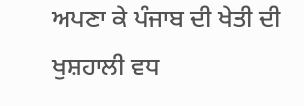ਅਪਣਾ ਕੇ ਪੰਜਾਬ ਦੀ ਖੇਤੀ ਦੀ ਖੁਸ਼ਹਾਲੀ ਵਧ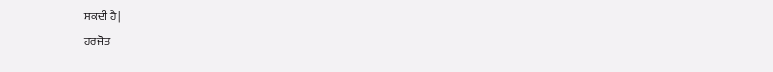ਸਕਦੀ ਹੈ|
ਹਰਜੋਤ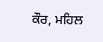ਕੌਰ, ਮਹਿਲ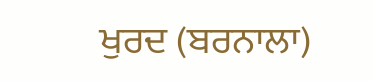ਖੁਰਦ (ਬਰਨਾਲਾ)